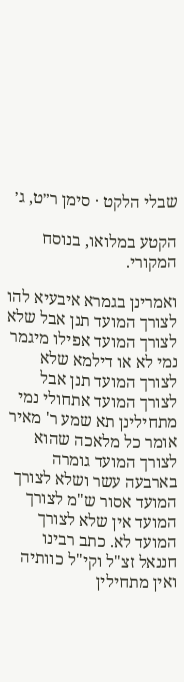שבלי הלקט · סימן ר״ט, ג׳

הקטע במלואו, בנוסח המקורי.

ואמרינן בגמרא איבעיא להו לצורך המועד תנן אבל שלא לצורך המועד אפילו מיגמר נמי לא או דילמא שלא לצורך המועד תנן אבל לצורך המועד אתחולי נמי מתחילינן תא שמע ר' מאיר אומר כל מלאכה שהוא לצורך המועד גומרה בארבעה עשר ושלא לצורך המועד אסור ש"מ לצורך המועד אין שלא לצורך המועד לא. כתב רבינו חננאל זצ"ל וקי"ל כוותיה ואין מתחילין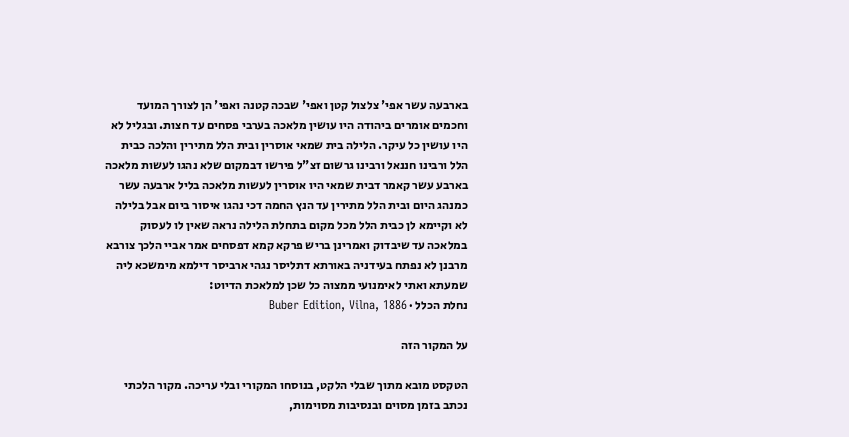בארבעה עשר אפי' צלצול קטן ואפי' שבכה קטנה ואפי' הן לצורך המועד וחכמים אומרים ביהודה היו עושין מלאכה בערבי פסחים עד חצות. ובגליל לא היו עושין כל עיקר. הלילה בית שמאי אוסרין ובית הלל מתירין והלכה כבית הלל ורבינו חננאל ורבינו גרשום זצ"ל פירשו דבמקום שלא נהגו לעשות מלאכה בארבע עשר קאמר דבית שמאי היו אוסרין לעשות מלאכה בליל ארבעה עשר כמנהג היום ובית הלל מתירין עד הנץ החמה דכי נהגו איסור ביום אבל בלילה לא וקיימא לן כבית הלל מכל מקום בתחלת הלילה נראה שאין לו לעסוק במלאכה עד שיבדוק ואמרינן בריש פרקא קמא דפסחים אמר אביי הלכך צורבא מרבנן לא נפתח בעידניה באורתא דתליסר נגהי ארביסר דילמא מימשכא ליה שמעתא ואתי לאימנועי ממצוה כל שכן למלאכת הדיוט:
נחלת הכלל · Buber Edition, Vilna, 1886

על המקור הזה

הטקסט מובא מתוך שבלי הלקט, בנוסחו המקורי ובלי עריכה. מקור הלכתי נכתב בזמן מסוים ובנסיבות מסוימות,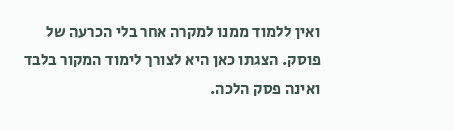ואין ללמוד ממנו למקרה אחר בלי הכרעה של פוסק. הצגתו כאן היא לצורך לימוד המקור בלבד ואינה פסק הלכה.